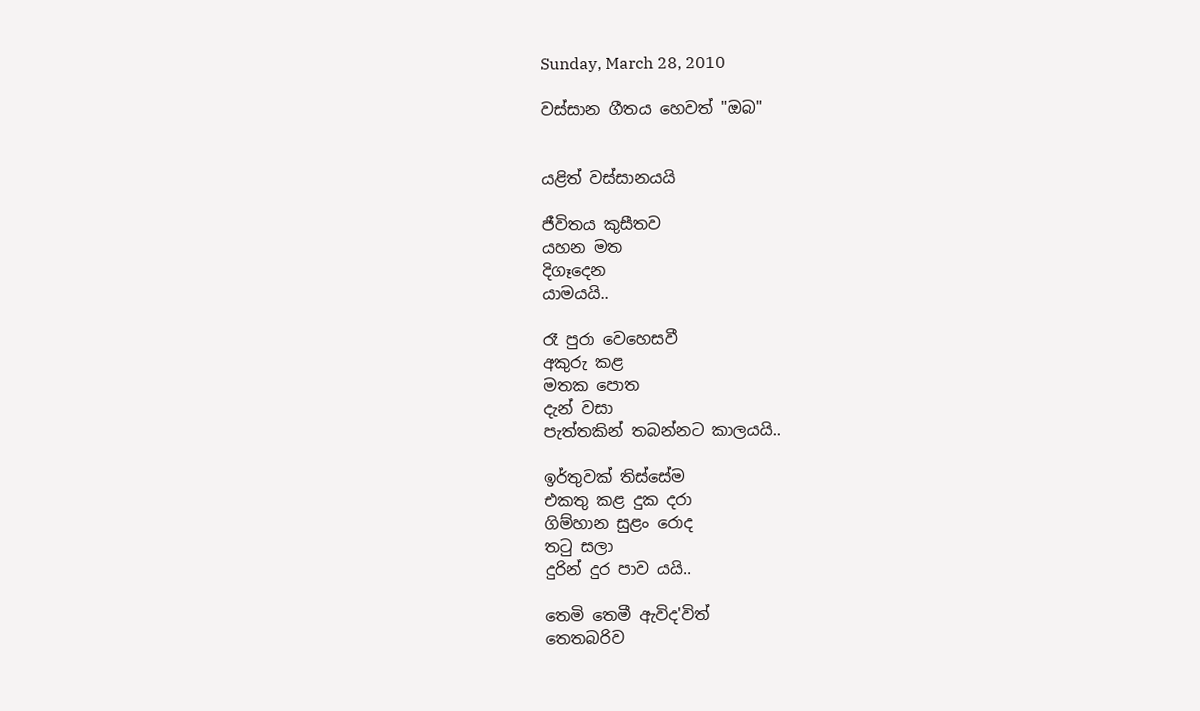Sunday, March 28, 2010

වස්සාන ගීතය හෙවත් "ඔබ"


යළිත් වස්සානයයි

ජීවිතය කුසීතව
යහන මත
දිගෑදෙන
යාමයයි..

රෑ පුරා වෙහෙසවී
අකුරු කළ
මතක පොත
දැන් වසා
පැත්තකින් තබන්නට කාලයයි..

ඉර්තුවක් තිස්සේම
එකතු කළ දුක දරා
ගිම්හාන සුළං රොද
තටු සලා
දුරින් දුර පාව යයි..

තෙමි තෙමී ඇවිද'විත්
තෙතබරිව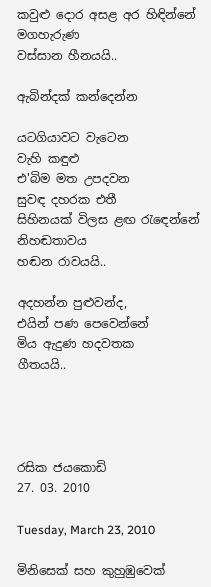කවුළු දොර අසළ අර හිඳින්නේ
මගහැරුණ
වස්සාන හීනයයි..

ඇබින්දක් කන්දෙන්න

යටගියාවට වැටෙන
වැහි කඳුළු
එ'බිම මත උපදවන
සුවඳ දහරක එතී
සිහිනයක් විලස ළඟ රැඳෙන්නේ
නිහඬතාවය
හඬන රාවයයි..

අදහන්න පුළුවන්ද,
එයින් පණ පෙවෙන්නේ
මිය ඇදුණ හදවතක
ගීතයයි..




රසික ජයකොඩි
27. 03. 2010

Tuesday, March 23, 2010

මිනිසෙක් සහ කුහුඹුවෙක්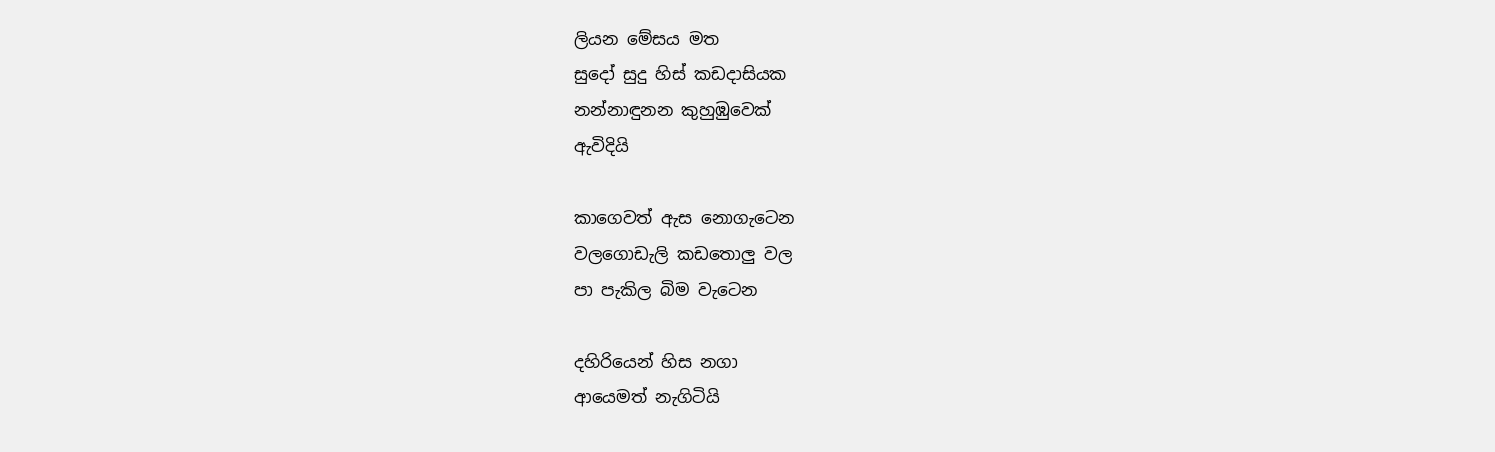ලියන මේසය මත
සුදෝ සුදු හිස් කඩදාසියක
නන්නාඳුනන කුහුඹුවෙක්
ඇවිදියි

කාගෙවත් ඇස නොගැටෙන
වලගොඩැලි කඩතොලු වල
පා පැකිල බිම වැටෙන

දහිරියෙන් හිස නගා
ආයෙමත් නැගිටියි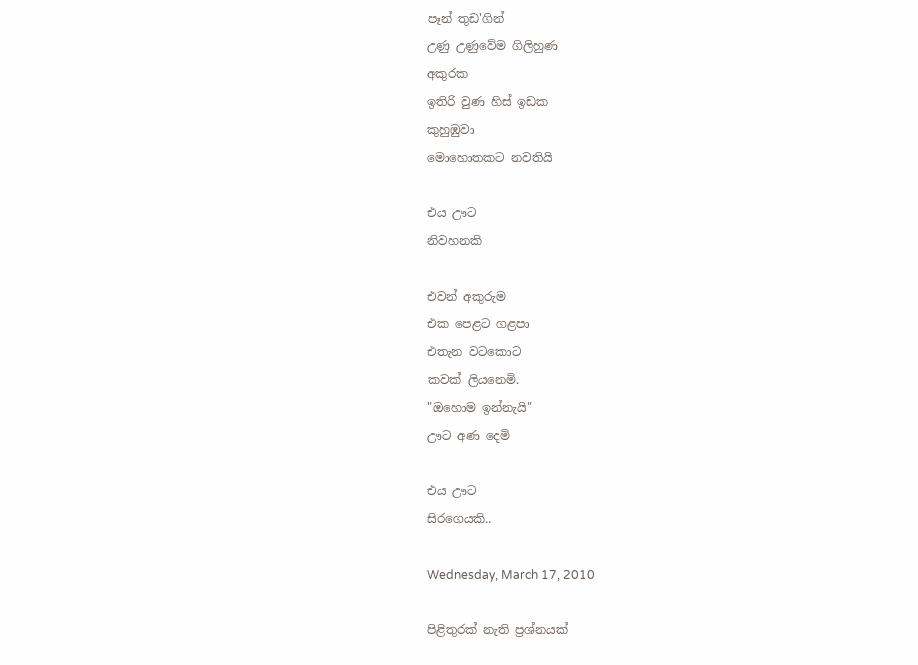පෑන් තුඩ'ගින්
උණු උණුවේම ගිලිහුණ
අකුරක
ඉතිරි වුණ හිස් ඉඩක
කුහුඹුවා
මොහොතකට නවතියි

එය ඌට
නිවහනකි

එවන් අකුරුම
එක පෙළට ගළපා
එතැන වටකොට
කවක් ලියනෙමි.
"ඔහොම ඉන්නැයි"
ඌට අණ දෙමි

එය ඌට
සිරගෙයකි..

Wednesday, March 17, 2010

පිළිතුරක් නැති ප්‍රශ්නයක්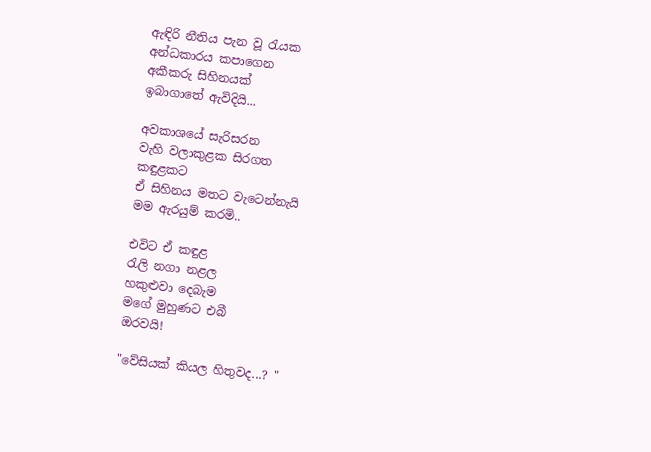ඇඳිරි නීතිය පැන වූ රැයක
අන්ධකාරය කපාගෙන
අකීකරු සිහිනයක්
ඉබාගාතේ ඇවිදියි...

අවකාශයේ සැරිසරන
වැහි වලාකුළක සිරගත
කඳුළකට
ඒ සිහිනය මතට වැටෙන්නැයි
මම ඇරයුම් කරමි..

එවිට ඒ කඳුළ
රැලි නගා නළල
හකුළුවා දෙබැම
මගේ මුහුණට එබී
ඔරවයි!

"වේසියක් කියල හිතුවද...? "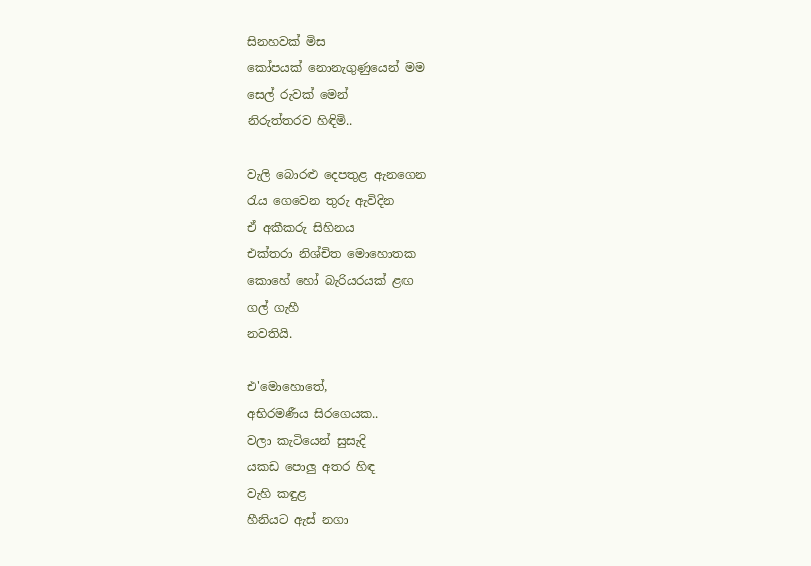සිනහවක් මිස
කෝපයක් නොනැගුණුයෙන් මම
සෙල් රුවක් මෙන්
නිරුත්තරව හිඳිමි..

වැලි බොරළු දෙපතුළ ඇනගෙන
රැය ගෙවෙන තුරු ඇවිදින
ඒ අකීකරු සිහිනය
එක්තරා නිශ්චිත මොහොතක
කොහේ හෝ බැරියරයක් ළඟ
ගල් ගැහී
නවතියි.

එ'මොහොතේ,
අභිරමණීය සිරගෙයක..
වලා කැටියෙන් සුසැදි
යකඩ පොලු අතර හිඳ
වැහි කඳුළ
හීනියට ඇස් නගා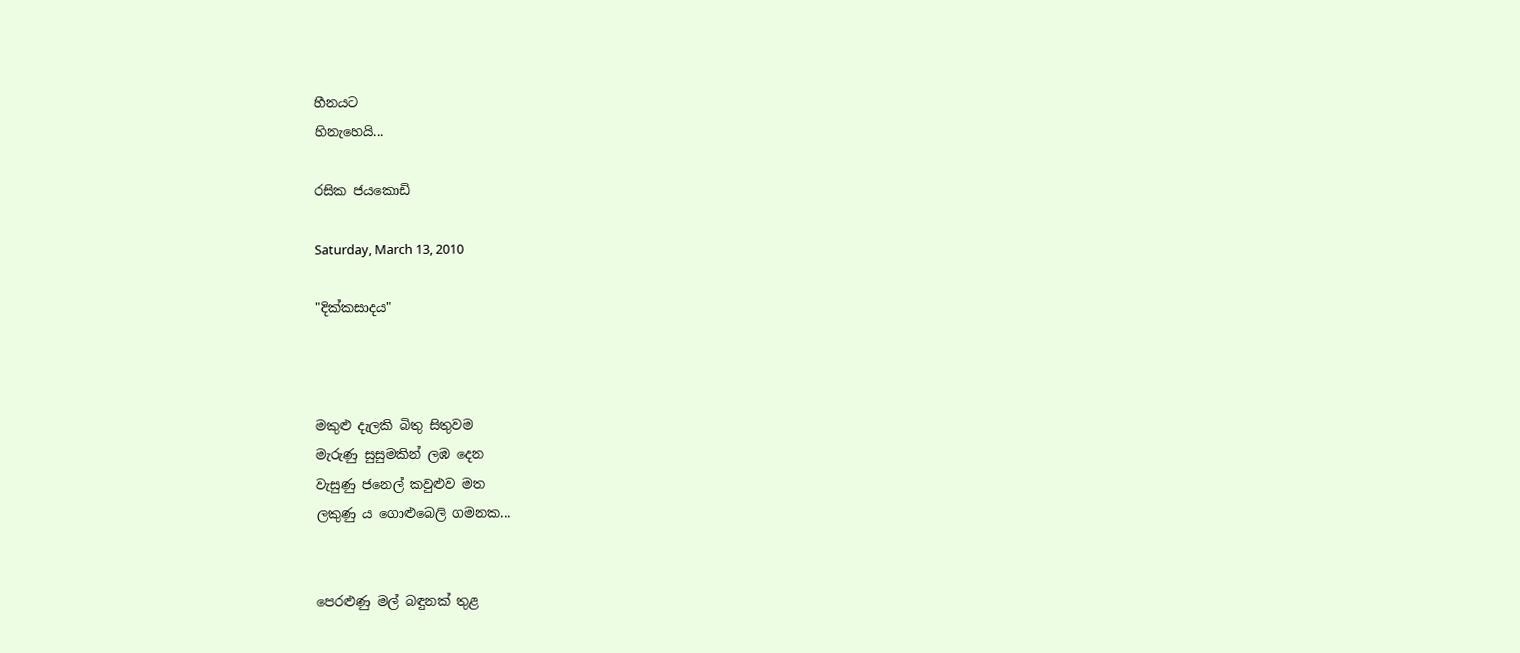හීනයට
හිනැහෙයි...

රසික ජයකොඩි

Saturday, March 13, 2010

"දික්කසාදය"



මකුළු දැලකි බිතු සිතුවම
මැරුණු සුසුමකින් ලඹ දෙන
වැසුණු ජනෙල් කවුළුව මත
ලකුණු ය ගොළුබෙලි ගමනක...


පෙරළුණු මල් බඳුනක් තුළ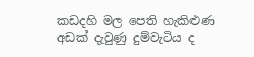කඩදහි මල පෙති හැකිළුණ
අඩක් දැවුණු දුම්වැටිය ද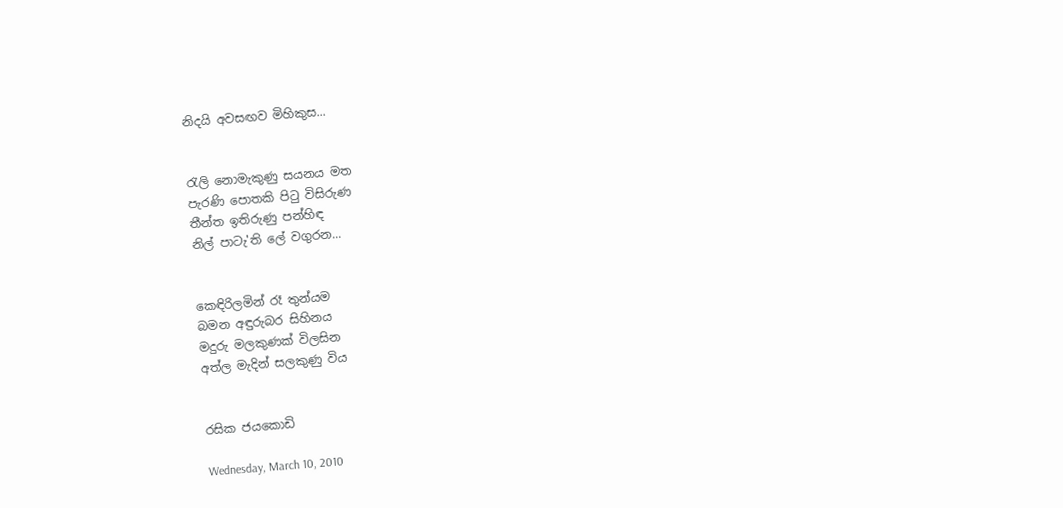නිදයි අවසඟව මිහිකුස...


රැලි නොමැකුණු සයනය මත
පැරණි පොතකි පිටු විසිරුණ
තීන්ත ඉතිරුණු පන්හිඳ
නිල් පාටැ'ති ලේ වගුරන...


කෙඳිරිලමින් රෑ තුන්යම
බමන අඳුරුබර සිහිනය
මදුරු මලකුණක් විලසින
අත්ල මැදින් සලකුණු විය


රසික ජයකොඩි

Wednesday, March 10, 2010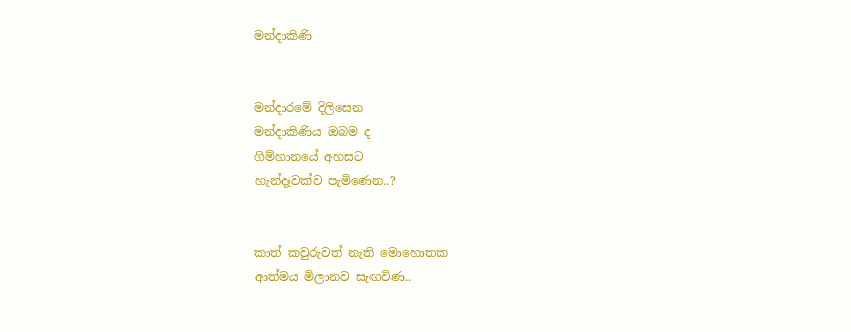මන්දාකිණි


මන්දාරමේ දිලිසෙන
මන්දාකිණිය ඔබම ද
ගිම්හානයේ අහසට
හැන්දෑවක්ව පැමිණෙන..?


කාත් කවුරුවත් නැති මොහොතක
ආත්මය මිලානව සැඟවිණ..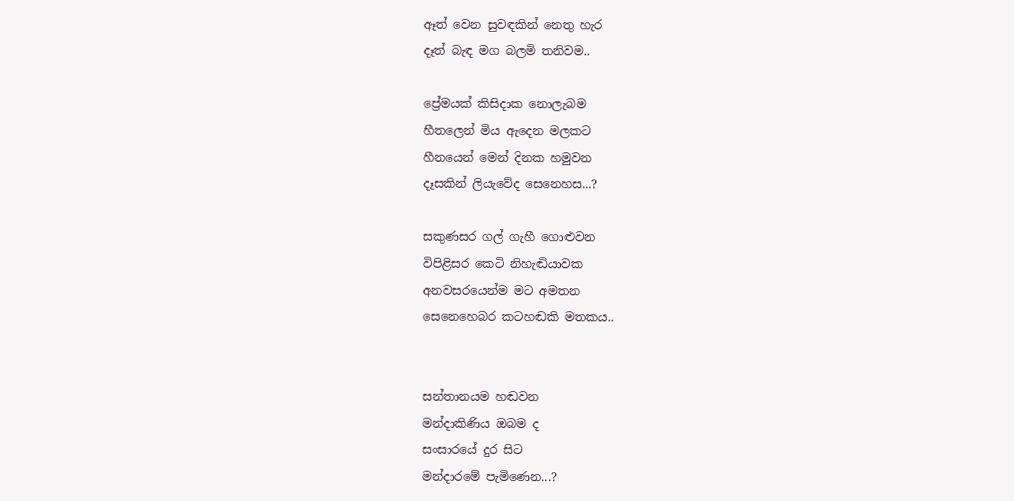ඈත් වෙන සුවඳකින් නෙතු හැර
දෑත් බැඳ මග බලමි තනිවම..

ප්‍රේමයක් කිසිදාක නොලැබම
හීතලෙන් මිය ඇදෙන මලකට
හීනයෙන් මෙන් දිනක හමුවන
දෑසකින් ලියැවේද සෙනෙහස...?

සකුණසර ගල් ගැහී ගොළුවන
විපිළිසර කෙටි නිහැඬියාවක
අනවසරයෙන්ම මට අමතන
සෙනෙහෙබර කටහඬකි මතකය..


සන්තානයම හඬවන
මන්දාකිණිය ඔබම ද
සංසාරයේ දුර සිට
මන්දාරමේ පැමිණෙන...?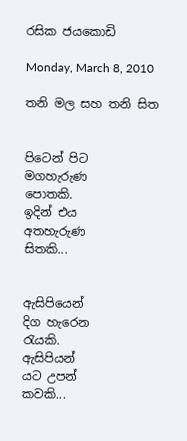රසික ජයකොඩි

Monday, March 8, 2010

තනි මල සහ තනි සිත


පිටෙන් පිට
මගහැරුණ
පොතකි.
ඉදින් එය
අතහැරුණ
සිතකි...


ඇසිපියෙන්
දිග හැරෙන
රැයකි.
ඇසිපියන්
යට උපන්
කවකි...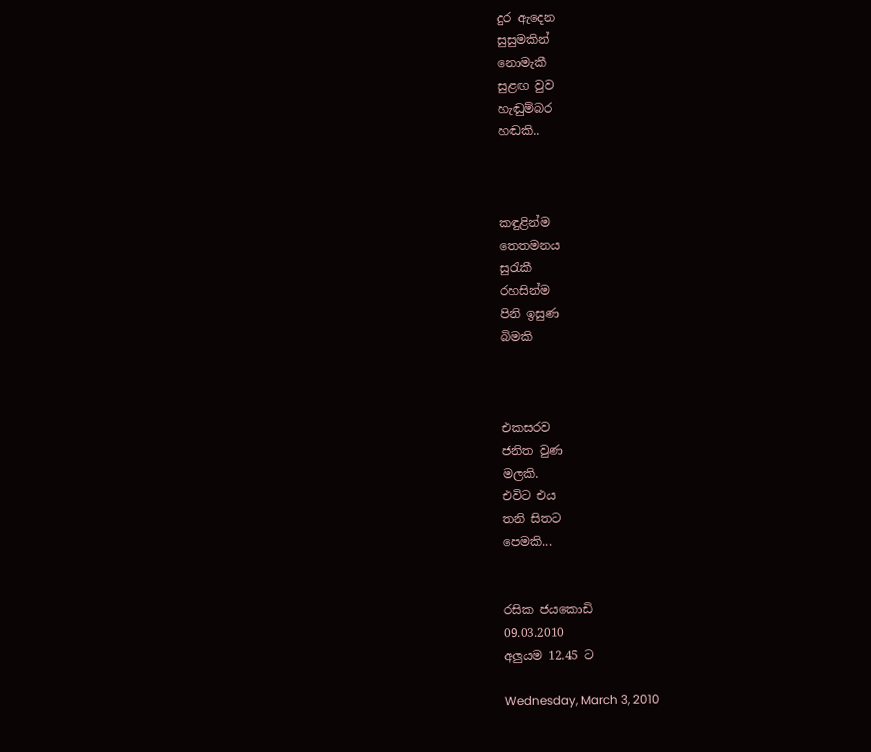දුර ඇදෙන
සුසුමකින්
නොමැකී
සුළඟ වුව
හැඬුම්බර
හඬකි..



කඳුළින්ම
තෙතමනය
සුරැකී
රහසින්ම
පිනි ඉසුණ
බිමකි



එකසරව
ජනිත වුණ
මලකි.
එවිට එය
තනි සිතට
පෙමකි...


රසික ජයකොඩි
09.03.2010
අලුයම 12.45 ට

Wednesday, March 3, 2010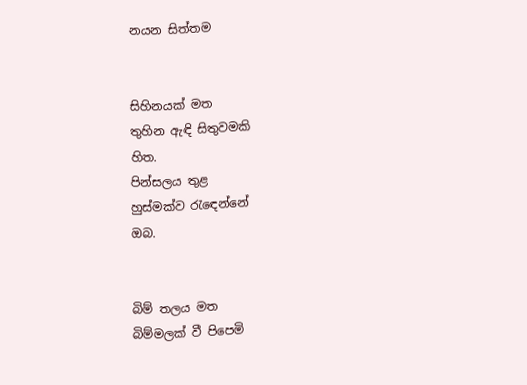නයන සිත්තම


සිහිනයක් මත
තුහින ඇඳි සිතුවමකි
හිත.
පින්සලය තුළ
හුස්මක්ව රැඳෙන්නේ
ඔබ.


බිම් තලය මත
බිම්මලක් වී පිපෙමි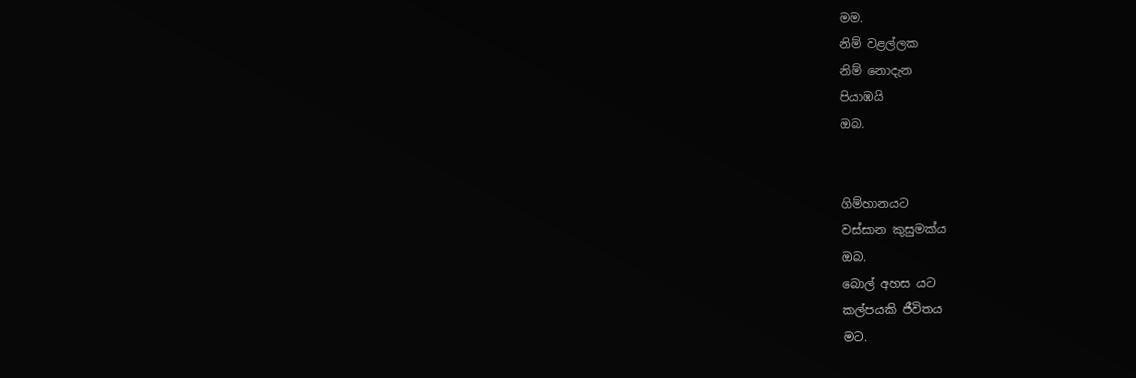මම.
නිම් වළල්ලක
නිම් නොදැන
පියාඹයි
ඔබ.


ගිම්හානයට
වස්සාන කුසුමක්ය
ඔබ.
බොල් අහස යට
කල්පයකි ජීවිතය
මට.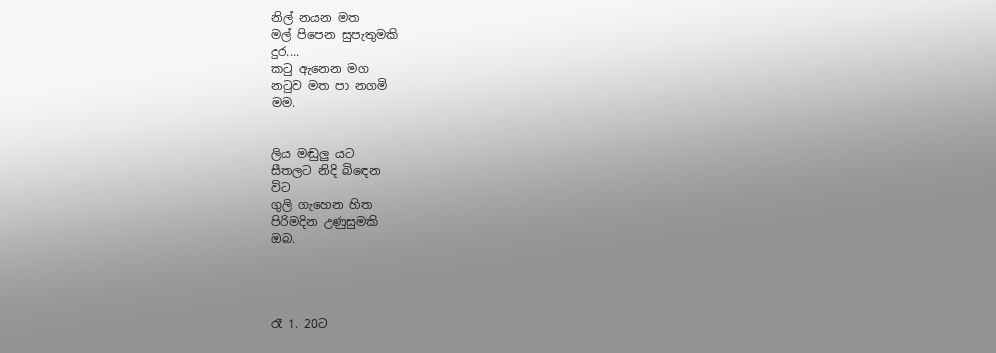නිල් නයන මත
මල් පිපෙන සුපැතුමකි
දුර....
කටු ඇනෙන මග
නටුව මත පා නගමි
මම.


ලිය මඬුලු යට
සීතලට නිදි බිඳෙන
විට
ගුලි ගැහෙන හිත
පිරිමදින උණුසුමකි
ඔබ.




රෑ 1. 20ට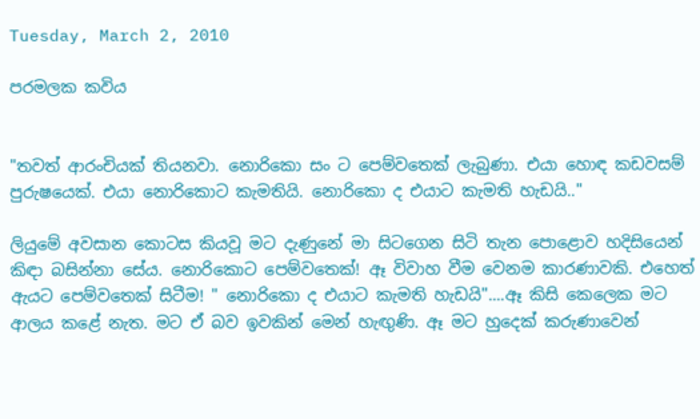Tuesday, March 2, 2010

පරමලක කවිය


"තවත් ආරංචියක් තියනවා. නොරිකො සං ට පෙම්වතෙක් ලැබුණා. එයා හොඳ කඩවසම් පුරුෂයෙක්. එයා නොරිකොට කැමතියි. නොරිකො ද එයාට කැමති හැඩයි.."

ලියුමේ අවසාන කොටස කියවූ මට දැණුනේ මා සිටගෙන සිටි තැන පොළොව හදිසියෙන් කිඳා බසින්නා සේය. නොරිකොට පෙම්වතෙක්! ඈ විවාහ වීම වෙනම කාරණාවකි. එහෙත් ඇයට පෙම්වතෙක් සිටීම! " නොරිකො ද එයාට කැමති හැඩයි"....ඈ කිසි කෙලෙක මට ආලය කළේ නැත. මට ඒ බව ඉවකින් මෙන් හැඟුණි. ඈ මට හුදෙක් කරුණාවෙන්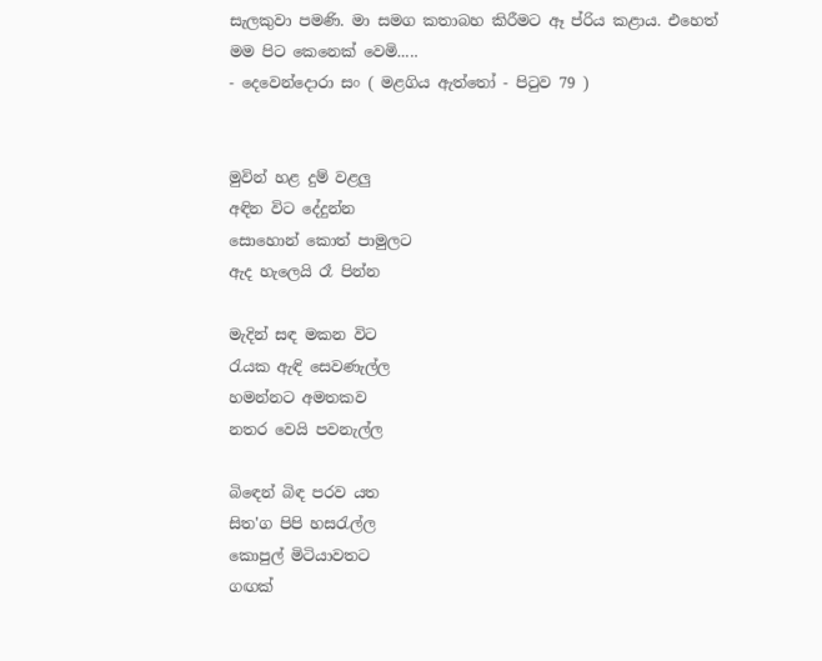සැලකුවා පමණි. මා සමග කතාබහ කිරීමට ඈ ප්රිය කළාය. එහෙත් මම පිට කෙනෙක් වෙමි.....
- දෙවෙන්දොරා සං ( මළගිය ඇත්තෝ - පිටුව 79 )


මුවින් හළ දුම් වළලු
අඳින විට දේදුන්න
සොහොන් කොත් පාමුලට
ඇද හැලෙයි රෑ පින්න

මැදින් සඳ මකන විට
රැයක ඇඳි සෙවණැල්ල
හමන්නට අමතකව
නතර වෙයි පවනැල්ල

බිඳෙන් බිඳ පරව යත
සිත'ග පිපි හසරැල්ල
කොපුල් මිටියාවතට
ගඟක්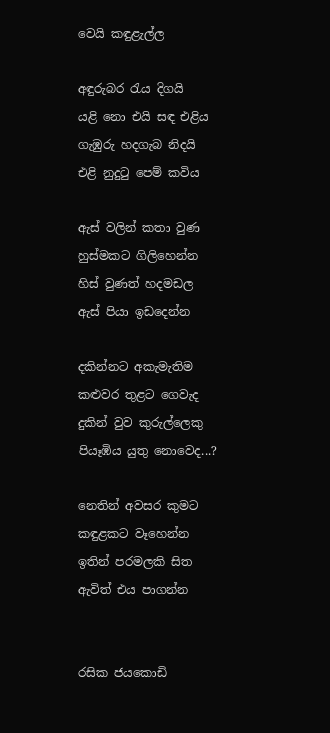වෙයි කඳුළැල්ල

අඳුරුබර රැය දිගයි
යළි නො එයි සඳ එළිය
ගැඹුරු හදගැබ නිදයි
එළි නුදුටු පෙම් කවිය

ඇස් වලින් කතා වුණ
හුස්මකට ගිලිහෙන්න
හිස් වුණත් හදමඩල
ඇස් පියා ඉඩදෙන්න

දකින්නට අකැමැතිම
කළුවර තුළට ගෙවැද
දුකින් වුව කුරුල්ලෙකු
පියෑඹිය යුතු නොවෙද...?

නෙතින් අවසර කුමට
කඳුළකට වෑහෙන්න
ඉතින් පරමලකි සිත
ඇවිත් එය පාගන්න


රසික ජයකොඩි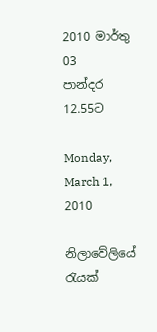2010 මාර්තු 03
පාන්දර 12.55ට

Monday, March 1, 2010

නිලාවේලියේ රැයක්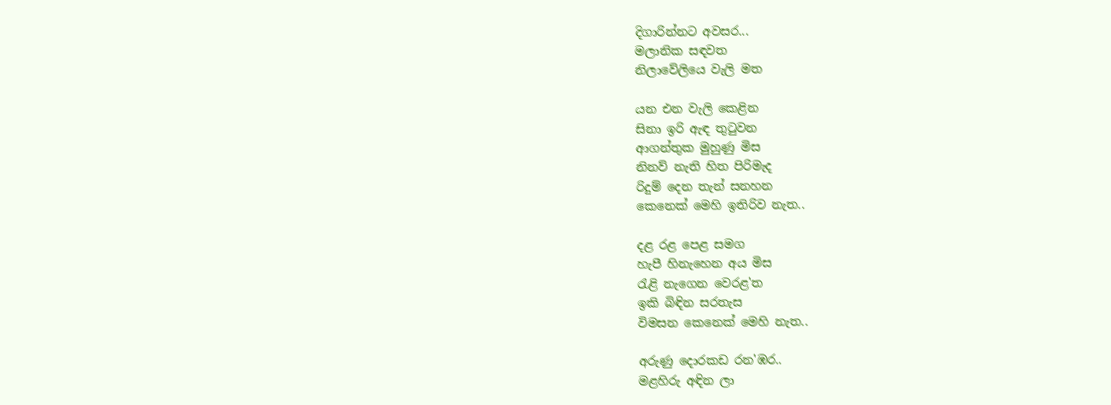දිගාරින්නට අවසර...
මලානික සඳවත
නිලාවේලියෙ වැලි මත

යන එන වැලි කෙළින
සිනා ඉරි ඇඳ තුටුවන
ආගන්තුක මුහුණු මිස
නිනව් නැති හිත පිරිමැද
රිදුම් දෙන තැන් සනහන
කෙනෙක් මෙහි ඉතිරිව නැත..

දළ රළ පෙළ සමග
හැපී හිනැහෙන අය මිස
රැළි නැගෙන වෙරළ'ත
ඉකි බිඳින සරතැස
විමසන කෙනෙක් මෙහි නැත..

අරුණු දොරකඩ රන'ඹර..
මළහිරු අඳින ලා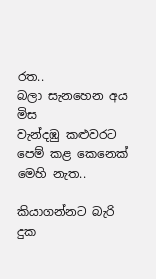රත..
බලා සැනහෙන අය මිස
වැන්දඹු කළුවරට
පෙම් කළ කෙනෙක් මෙහි නැත..

කියාගන්නට බැරි දුක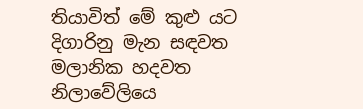තියාවිත් මේ කුළු යට
දිගාරිනු මැන සඳවත
මලානික හදවත
නිලාවේලියෙ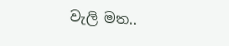වැලි මත..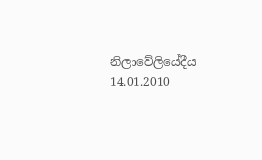නිලාවේලියේදීය
14.01.2010